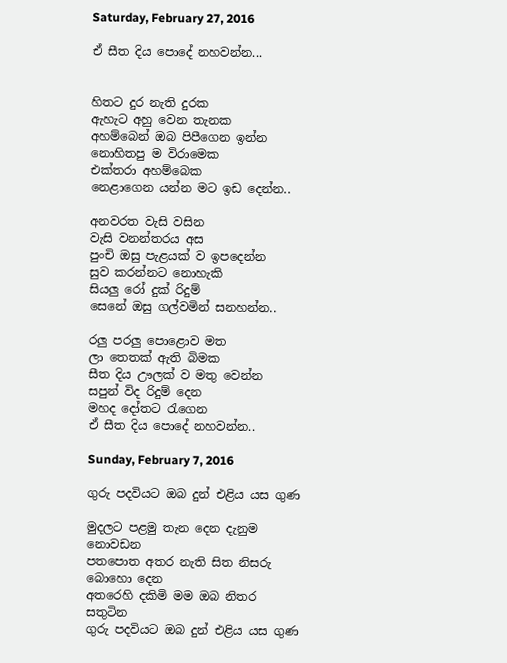Saturday, February 27, 2016

ඒ සීත දිය පොදේ නහවන්න...


හිතට දුර නැති දුරක
ඇහැට අහු වෙන තැනක
අහම්බෙන් ඔබ පිපීගෙන ඉන්න
නොහිතපු ම විරාමෙක
එක්තරා අහම්බෙක
නෙළාගෙන යන්න මට ඉඩ දෙන්න..

අනවරත වැසි වසින
වැසි වනන්තරය අස
පුංචි ඔසු පැළයක් ව ඉපදෙන්න
සුව කරන්නට නොහැකි
සියලු රෝ දුක් රිදුම්
සෙනේ ඔසු ගල්වමින් සනහන්න..

රලු පරලු පොළොව මත
ලා තෙතක් ඇති බිමක
සීත දිය ඌලක් ව මතු වෙන්න
සපුන් විද රිදුම් දෙන
මහද දෝතට රැගෙන
ඒ සීත දිය පොදේ නහවන්න..

Sunday, February 7, 2016

ගුරු පදවියට ඔබ දුන් එළිය යස ගුණ

මුදලට පළමු තැන දෙන දැනුම නොවඩන
පතපොත අතර නැති සිත නිසරු බොහො දෙන
අතරෙහි දකිමි මම ඔබ නිතර සතුටින
ගුරු පදවියට ඔබ දුන් එළිය යස ගුණ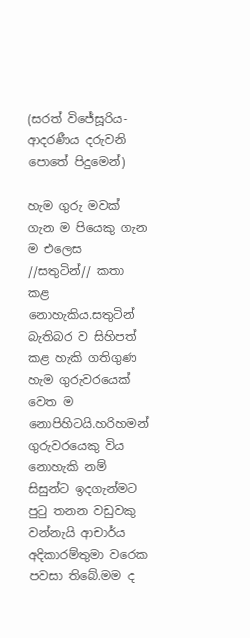(සරත් විජේසූරිය-ආදරණීය දරුවනි පොතේ පිදුමෙන්)

හැම ගුරු මවක් ගැන ම පියෙකු ගැන ම එලෙස //සතුටින්// කතා කළ නොහැකිය.සතුටින් බැතිබර ව සිහිපත් කළ හැකි ගතිගුණ හැම ගුරුවරයෙක් වෙත ම නොපිහිටයි.හරිහමන් ගුරුවරයෙකු විය නොහැකි නම් සිසුන්ට ඉදගැන්මට පුටු තනන වඩුවකු වන්නැයි ආචාර්ය අදිකාරම්තුමා වරෙක පවසා තිබේ.මම ද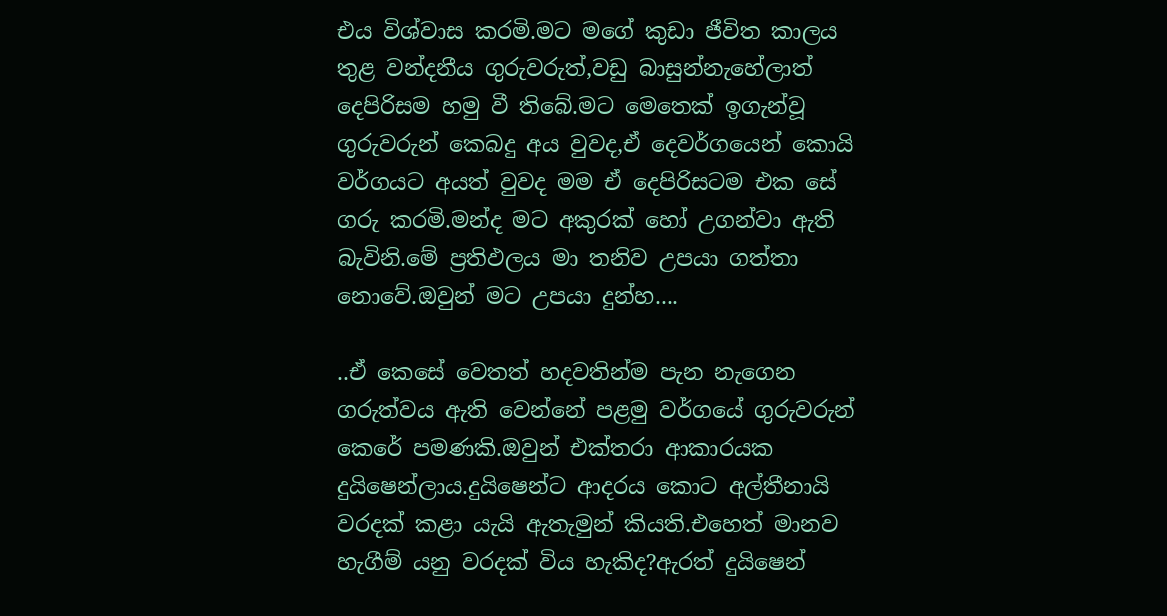එය විශ්වාස කරමි.මට මගේ කුඩා ජීවිත කාලය තුළ වන්දනීය ගුරුවරුත්,වඩු බාසුන්නැහේලාත් දෙපිරිසම හමු වී තිබේ.මට මෙතෙක් ඉගැන්වූ ගුරුවරුන් කෙබදු අය වුවද,ඒ දෙවර්ගයෙන් කොයි වර්ගයට අයත් වුවද මම ඒ දෙපිරිසටම එක සේ ගරු කරමි.මන්ද මට අකුරක් හෝ උගන්වා ඇති බැවිනි.මේ ප්‍රතිඵලය මා තනිව උපයා ගත්තා නොවේ.ඔවුන් මට උපයා දුන්හ....

..ඒ කෙසේ වෙතත් හදවතින්ම පැන නැගෙන ගරුත්වය ඇති වෙන්නේ පළමු වර්ගයේ ගුරුවරුන් කෙරේ පමණකි.ඔවුන් එක්තරා ආකාරයක දුයිෂෙන්ලාය.දුයිෂෙන්ට ආදරය කොට අල්තීනායි වරදක් කළා යැයි ඇතැමුන් කියති.එහෙත් මානව හැගීම් යනු වරදක් විය හැකිද?ඇරත් දුයිෂෙන්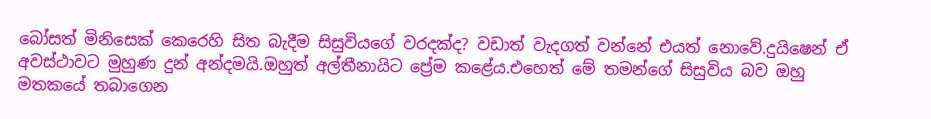බෝසත් මිනිසෙක් කෙරෙහි සිත බැදීම සිසුවියගේ වරදක්ද? වඩාත් වැදගත් වන්නේ එයත් නොවේ.දුයිෂෙන් ඒ අවස්ථාවට මුහුණ දුන් අන්දමයි.ඔහුත් අල්තීනායිට ප්‍රේම කළේය.එහෙත් මේ තමන්ගේ සිසුවිය බව ඔහු මතකයේ තබාගෙන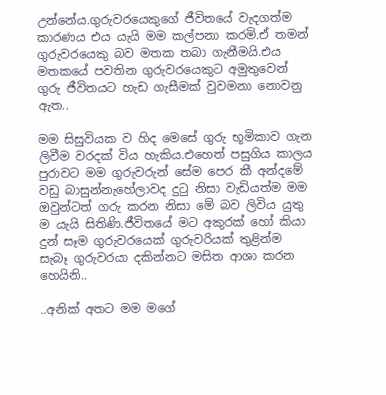උන්නේය.ගුරුවරයෙකුගේ ජීවිතයේ වැදගත්ම කාරණය එය යැයි මම කල්පනා කරමි.ඒ තමන් ගුරුවරයෙකු බව මතක තබා ගැනීමයි.එය මතකයේ පවතින ගුරුවරයෙකුට අමුතුවෙන් ගුරු ජීවිතයට හැඩ ගැසීමක් වුවමනා නොවනු ඇත..

මම සිසුවියක ව හිද මෙසේ ගුරු භූමිකාව ගැන ලිවීම වරදක් විය හැකිය.එහෙත් පසුගිය කාලය පුරාවට මම ගුරුවරුන් සේම පෙර කී අන්දමේ වඩු බාසුන්නැහේලාවද දුටු නිසා වැඩියත්ම මම ඔවුන්ටත් ගරු කරන නිසා මේ බව ලිවිය යුතු ම යැයි සිතිණි.ජීවිතයේ මට අකුරක් හෝ කියා දුන් සෑම ගුරුවරයෙක් ගුරුවරියක් තුළින්ම සැබෑ ගුරුවරයා දකින්නට මසිත ආශා කරන හෙයිනි..

..අනික් අතට මම මගේ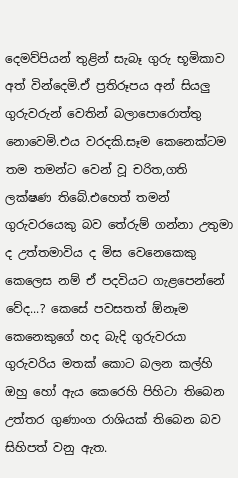දෙමව්පියන් තුළින් සැබෑ ගුරු භූමිකාව අත් වින්දෙමි.ඒ ප්‍රතිරූපය අන් සියලු ගුරුවරුන් වෙතින් බලාපොරොත්තු නොවෙමි.එය වරදකි.සෑම කෙනෙක්ටම තම තමන්ට වෙන් වූ චරිත,ගති ලක්ෂණ තිබේ.එහෙත් තමන් ගුරුවරයෙකු බව තේරුම් ගන්නා උතුමා ද උත්තමාවිය ද මිස වෙනෙකෙකු කෙලෙස නම් ඒ පදවියට ගැළපෙන්නේ වේද...? කෙසේ පවසතත් ඕනෑම කෙනෙකුගේ හද බැදි ගුරුවරයා ගුරුවරිය මතක් කොට බලන කල්හි ඔහු හෝ ඇය කෙරෙහි පිහිටා තිබෙන උත්තර ගුණාංග රාශියක් තිබෙන බව සිහිපත් වනු ඇත.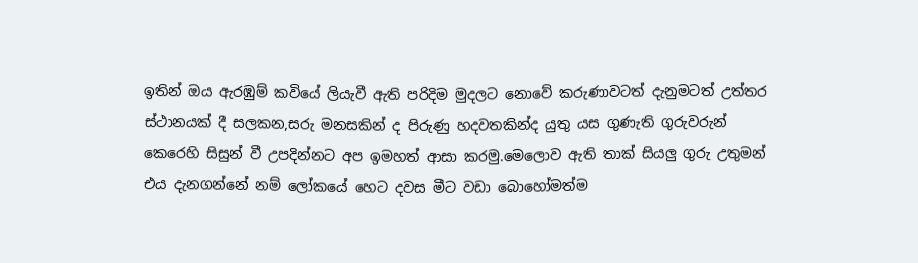ඉතින් ඔය ඇරඹුම් කවියේ ලියැවී ඇති පරිදිම මුදලට නොවේ කරුණාවටත් දැනුමටත් උත්තර ස්ථානයක් දී සලකන,සරු මනසකින් ද පිරුණු හදවතකින්ද යුතු යස ගුණැති ගුරුවරුන් කෙරෙහි සිසුන් වී උපදින්නට අප ඉමහත් ආසා කරමු.මෙලොව ඇති තාක් සියලු ගුරු උතුමන් එය දැනගන්නේ නම් ලෝකයේ හෙට දවස මීට වඩා බොහෝමත්ම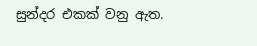සුන්දර එකක් වනු ඇත.